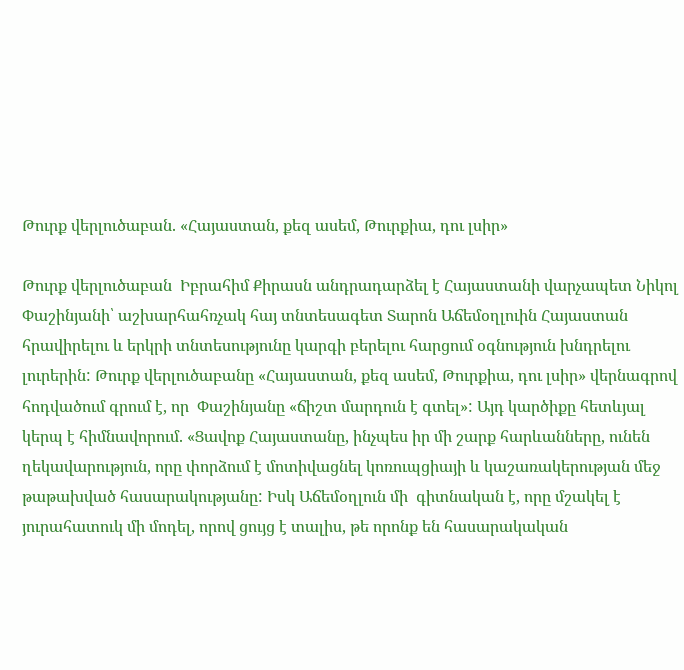Թուրք վերլուծաբան. «Հայաստան, քեզ ասեմ, Թուրքիա, դու լսիր»

Թուրք վերլուծաբան  Իբրահիմ Քիրասն անդրադարձել է Հայաստանի վարչապետ Նիկոլ Փաշինյանի՝ աշխարհահռչակ հայ տնտեսագետ Տարոն Աճեմօղլուին Հայաստան հրավիրելու և երկրի տնտեսությունը կարգի բերելու հարցում օգնություն խնդրելու լուրերին: Թուրք վերլուծաբանը «Հայաստան, քեզ ասեմ, Թուրքիա, դու լսիր» վերնագրով հոդվածում գրում է, որ  Փաշինյանը «ճիշտ մարդուն է գտել»: Այդ կարծիքը հետևյալ կերպ է հիմնավորում. «Ցավոք Հայաստանը, ինչպես իր մի շարք հարևանները, ունեն ղեկավարություն, որը փորձում է մոտիվացնել կոռուպցիայի և կաշառակերության մեջ թաթախված հասարակությանը: Իսկ Աճեմօղլուն մի  գիտնական է, որը մշակել է յուրահատուկ մի մոդել, որով ցույց է տալիս, թե որոնք են հասարակական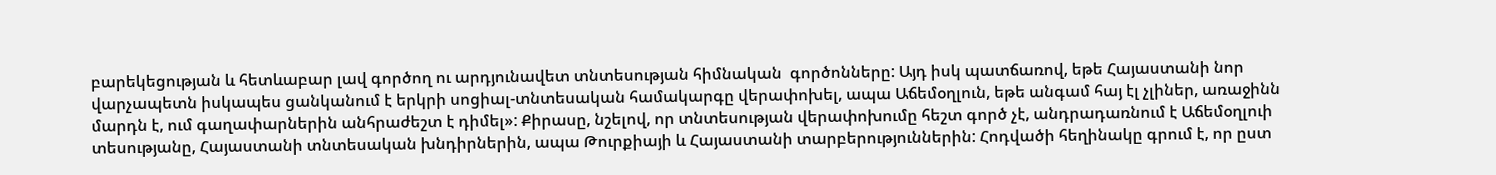բարեկեցության և հետևաբար լավ գործող ու արդյունավետ տնտեսության հիմնական  գործոնները: Այդ իսկ պատճառով, եթե Հայաստանի նոր վարչապետն իսկապես ցանկանում է երկրի սոցիալ-տնտեսական համակարգը վերափոխել, ապա Աճեմօղլուն, եթե անգամ հայ էլ չլիներ, առաջինն մարդն է, ում գաղափարներին անհրաժեշտ է դիմել»: Քիրասը, նշելով, որ տնտեսության վերափոխումը հեշտ գործ չէ, անդրադառնում է Աճեմօղլուի տեսությանը, Հայաստանի տնտեսական խնդիրներին, ապա Թուրքիայի և Հայաստանի տարբերություններին: Հոդվածի հեղինակը գրում է, որ ըստ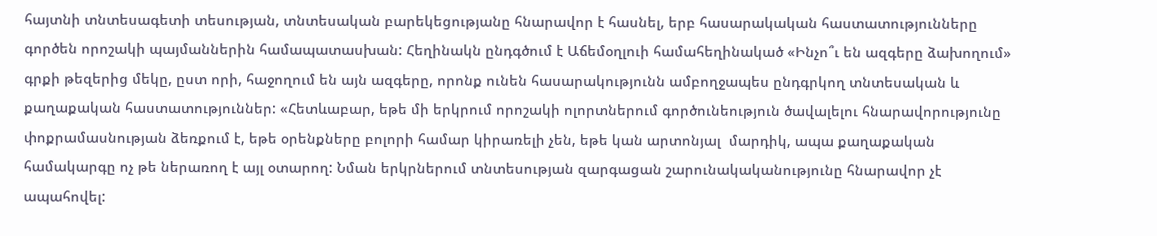հայտնի տնտեսագետի տեսության, տնտեսական բարեկեցությանը հնարավոր է հասնել, երբ հասարակական հաստատությունները գործեն որոշակի պայմաններին համապատասխան: Հեղինակն ընդգծում է Աճեմօղլուի համահեղինակած «Ինչո՞ւ են ազգերը ձախողում» գրքի թեզերից մեկը, ըստ որի, հաջողում են այն ազգերը, որոնք ունեն հասարակությունն ամբողջապես ընդգրկող տնտեսական և քաղաքական հաստատություններ: «Հետևաբար, եթե մի երկրում որոշակի ոլորտներում գործունեություն ծավալելու հնարավորությունը փոքրամասնության ձեռքում է, եթե օրենքները բոլորի համար կիրառելի չեն, եթե կան արտոնյալ  մարդիկ, ապա քաղաքական համակարգը ոչ թե ներառող է այլ օտարող: Նման երկրներում տնտեսության զարգացան շարունակականությունը հնարավոր չէ ապահովել: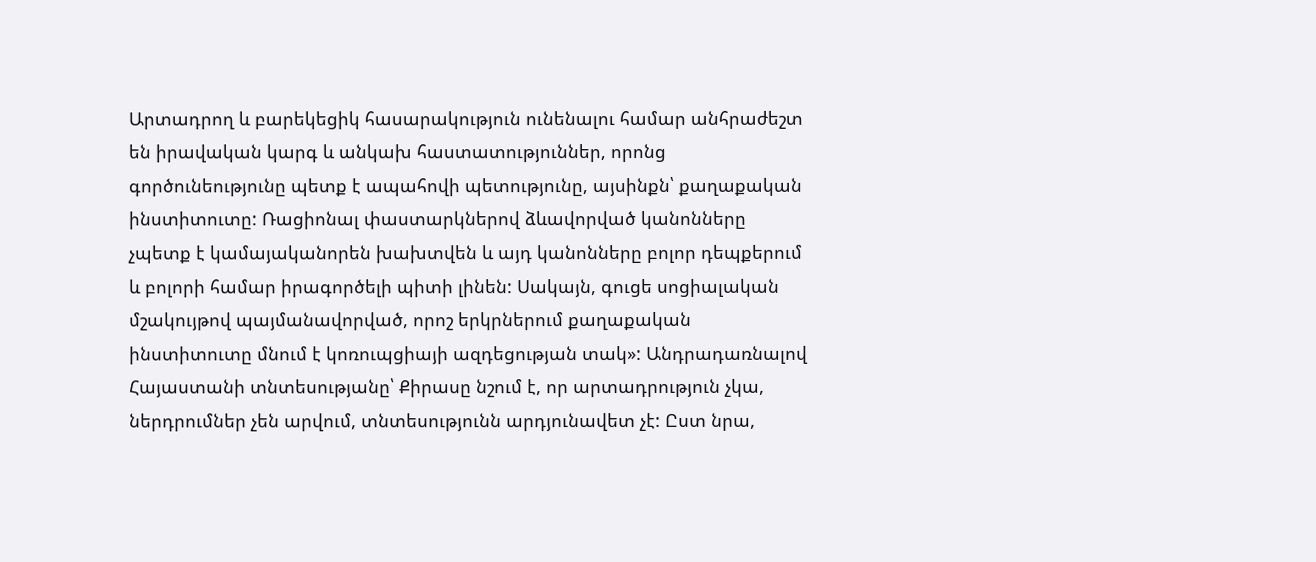Արտադրող և բարեկեցիկ հասարակություն ունենալու համար անհրաժեշտ են իրավական կարգ և անկախ հաստատություններ, որոնց գործունեությունը պետք է ապահովի պետությունը, այսինքն՝ քաղաքական ինստիտուտը: Ռացիոնալ փաստարկներով ձևավորված կանոնները չպետք է կամայականորեն խախտվեն և այդ կանոնները բոլոր դեպքերում և բոլորի համար իրագործելի պիտի լինեն: Սակայն, գուցե սոցիալական մշակույթով պայմանավորված, որոշ երկրներում քաղաքական ինստիտուտը մնում է կոռուպցիայի ազդեցության տակ»: Անդրադառնալով Հայաստանի տնտեսությանը՝ Քիրասը նշում է, որ արտադրություն չկա, ներդրումներ չեն արվում, տնտեսությունն արդյունավետ չէ: Ըստ նրա,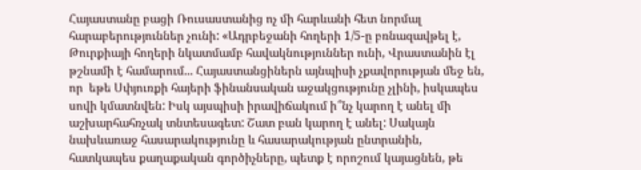Հայաստանը բացի Ռուսաստանից ոչ մի հարևանի հետ նորմալ հարաբերություններ չունի: «Ադրբեջանի հողերի 1/5-ը բռնազավթել է, Թուրքիայի հողերի նկատմամբ հավակնություններ ունի, Վրաստանին էլ թշնամի է համարում... Հայաստանցիներն այնպիսի չքավորության մեջ են, որ  եթե Սփյուռքի հայերի ֆինանսական աջակցությունը չլինի, իսկապես սովի կմատնվեն: Իսկ այսպիսի իրավիճակում ի՞նչ կարող է անել մի աշխարհահռչակ տնտեսագետ: Շատ բան կարող է անել: Սակայն նախևառաջ հասարակությունը և հասարակության ընտրանին, հատկապես քաղաքական գործիչները, պետք է որոշում կայացնեն, թե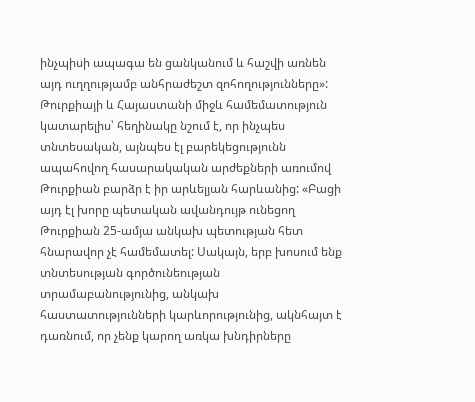ինչպիսի ապագա են ցանկանում և հաշվի առնեն այդ ուղղությամբ անհրաժեշտ զոհողությունները»: Թուրքիայի և Հայաստանի միջև համեմատություն կատարելիս՝ հեղինակը նշում է, որ ինչպես տնտեսական, այնպես էլ բարեկեցությունն ապահովող հասարակական արժեքների առումով Թուրքիան բարձր է իր արևելյան հարևանից: «Բացի այդ էլ խորը պետական ավանդույթ ունեցող Թուրքիան 25-ամյա անկախ պետության հետ հնարավոր չէ համեմատել: Սակայն, երբ խոսում ենք տնտեսության գործունեության տրամաբանությունից, անկախ հաստատությունների կարևորությունից, ակնհայտ է դառնում, որ չենք կարող առկա խնդիրները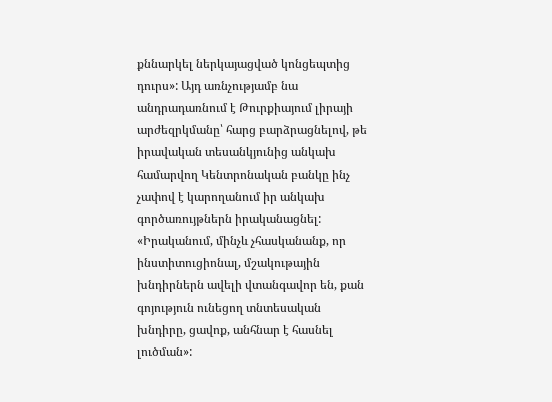քննարկել ներկայացված կոնցեպտից դուրս»: Այդ առնչությամբ նա անդրադառնում է Թուրքիայում լիրայի արժեզրկմանը՝ հարց բարձրացնելով, թե իրավական տեսանկյունից անկախ համարվող Կենտրոնական բանկը ինչ չափով է կարողանում իր անկախ գործառույթներն իրականացնել: «Իրականում, մինչև չհասկանանք, որ ինստիտուցիոնալ, մշակութային խնդիրներն ավելի վտանգավոր են, քան գոյություն ունեցող տնտեսական խնդիրը, ցավոք, անհնար է հասնել լուծման»: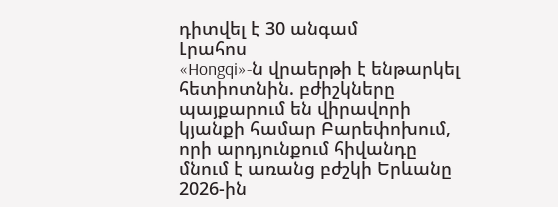դիտվել է 30 անգամ
Լրահոս
«Hongqi»-ն վրաերթի է ենթարկել հետիոտնին. բժիշկները պայքարում են վիրավորի կյանքի համար Բարեփոխում, որի արդյունքում հիվանդը մնում է առանց բժշկի Երևանը 2026-ին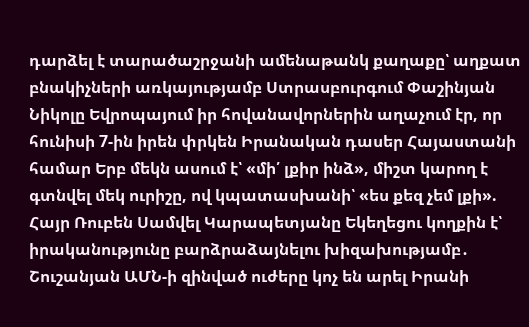դարձել է տարածաշրջանի ամենաթանկ քաղաքը՝ աղքատ բնակիչների առկայությամբ Ստրասբուրգում Փաշինյան Նիկոլը Եվրոպայում իր հովանավորներին աղաչում էր, որ հունիսի 7-ին իրեն փրկեն Իրանական դասեր Հայաստանի համար Երբ մեկն ասում է՝ «մի՛ լքիր ինձ», միշտ կարող է գտնվել մեկ ուրիշը, ով կպատասխանի՝ «ես քեզ չեմ լքի». Հայր Ռուբեն Սամվել Կարապետյանը Եկեղեցու կողքին է՝ իրականությունը բարձրաձայնելու խիզախությամբ․ Շուշանյան ԱՄՆ-ի զինված ուժերը կոչ են արել Իրանի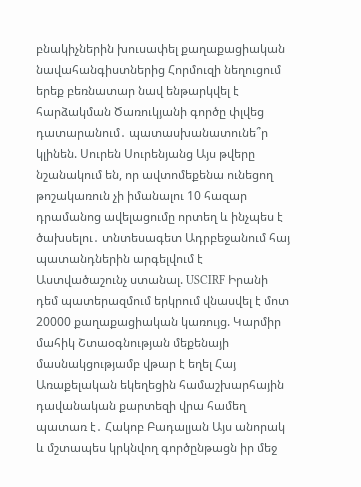բնակիչներին խուսափել քաղաքացիական նավահանգիստներից Հորմուզի նեղուցում երեք բեռնատար նավ ենթարկվել է հարձակման Ծառուկյանի գործը փլվեց դատարանում․ պատասխանատունե՞ր կլինեն. Սուրեն Սուրենյանց Այս թվերը նշանակում են, որ ավտոմեքենա ունեցող թոշակառուն չի իմանալու 10 հազար դրամանոց ավելացումը որտեղ և ինչպես է ծախսելու․ տնտեսագետ Ադրբեջանում հայ պատանդներին արգելվում է Աստվածաշունչ ստանալ. USCIRF Իրանի դեմ պատերազմում երկրում վնասվել է մոտ 20000 քաղաքացիական կառույց. Կարմիր մահիկ Շտաօգնության մեքենայի մասնակցությամբ վթար է եղել Հայ Առաքելական եկեղեցին համաշխարհային դավանական քարտեզի վրա համեղ պատառ է․ Հակոբ Բադալյան Այս անորակ և մշտապես կրկնվող գործընթացն իր մեջ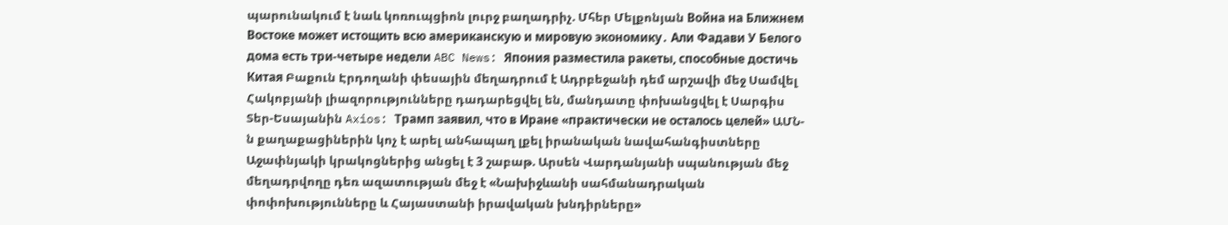պարունակում է նաև կոռուպցիոն լուրջ բաղադրիչ. Մհեր Մելքոնյան Война на Ближнем Востоке может истощить всю американскую и мировую экономику․ Али Фадави У Белого дома есть три-четыре недели ABC News: Япония разместила ракеты, способные достичь Китая Բաքուն Էրդողանի փեսային մեղադրում է Ադրբեջանի դեմ արշավի մեջ Սամվել Հակոբյանի լիազորությունները դադարեցվել են, մանդատը փոխանցվել է Սարգիս Տեր-Եսայանին Axios: Трамп заявил, что в Иране «практически не осталось целей» ԱՄՆ-ն քաղաքացիներին կոչ է արել անհապաղ լքել իրանական նավահանգիստները Աջափնյակի կրակոցներից անցել է 3 շաբաթ. Արսեն Վարդանյանի սպանության մեջ մեղադրվողը դեռ ազատության մեջ է «Նախիջևանի սահմանադրական փոփոխությունները և Հայաստանի իրավական խնդիրները»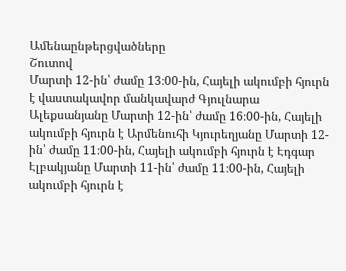Ամենաընթերցվածները
Շուտով
Մարտի 12-ին՝ ժամը 13։00-ին, Հայելի ակումբի հյուրն է վաստակավոր մանկավարժ Գյուլնարա Ալեքսանյանը Մարտի 12-ին՝ ժամը 16։00-ին, Հայելի ակումբի հյուրն է Արմենուհի Կյուրեղյանը Մարտի 12-ին՝ ժամը 11։00-ին, Հայելի ակումբի հյուրն է Էդգար Էլբակյանը Մարտի 11-ին՝ ժամը 11։00-ին, Հայելի ակումբի հյուրն է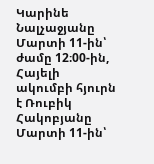Կարինե Նալչաջյանը Մարտի 11-ին՝ ժամը 12։00-ին, Հայելի ակումբի հյուրն է Ռուբիկ Հակոբյանը Մարտի 11-ին՝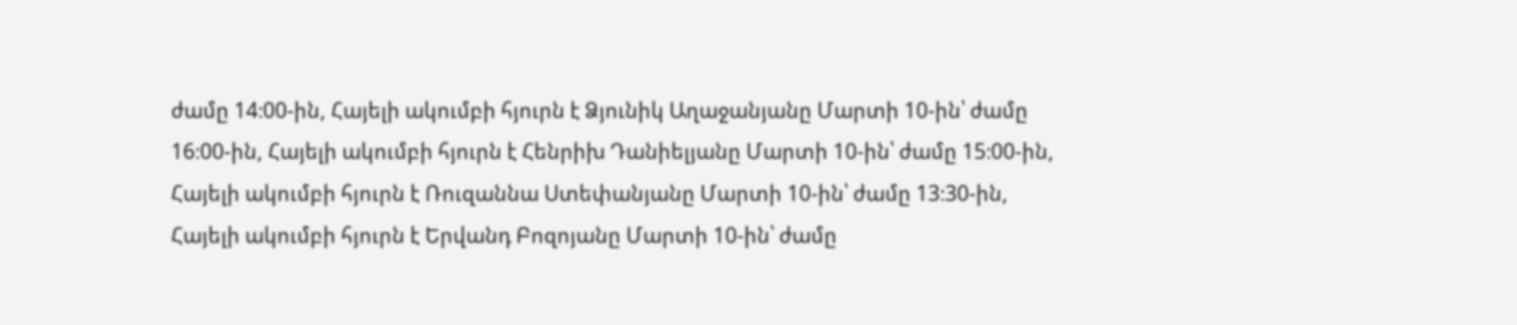ժամը 14։00-ին, Հայելի ակումբի հյուրն է Ձյունիկ Աղաջանյանը Մարտի 10-ին՝ ժամը 16։00-ին, Հայելի ակումբի հյուրն է Հենրիխ Դանիելյանը Մարտի 10-ին՝ ժամը 15։00-ին, Հայելի ակումբի հյուրն է Ռուզաննա Ստեփանյանը Մարտի 10-ին՝ ժամը 13։30-ին, Հայելի ակումբի հյուրն է Երվանդ Բոզոյանը Մարտի 10-ին՝ ժամը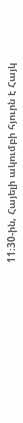11։30-ին, Հայելի ակումբի հյուրն է Հայկ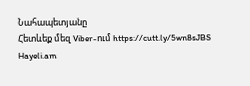Նահապետյանը
Հետևեք մեզ Viber-ում https://cutt.ly/5wn8sJBS
Hayeli.am